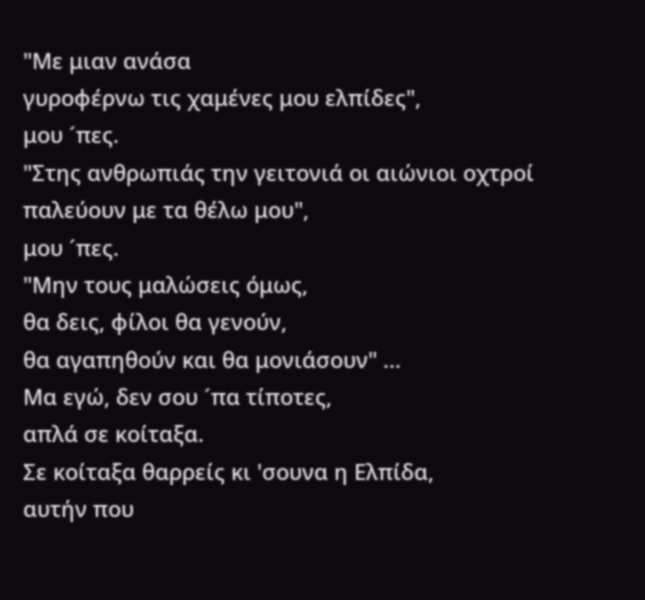"Με μιαν ανάσα
γυροφέρνω τις χαμένες μου ελπίδες",
μου ´πες.
"Στης ανθρωπιάς την γειτονιά οι αιώνιοι οχτροί παλεύουν με τα θέλω μου",
μου ´πες.
"Μην τους μαλώσεις όμως,
θα δεις, φίλοι θα γενούν,
θα αγαπηθούν και θα μονιάσουν" ...
Μα εγώ, δεν σου ´πα τίποτες,
απλά σε κοίταξα.
Σε κοίταξα θαρρείς κι 'σουνα η Ελπίδα,
αυτήν που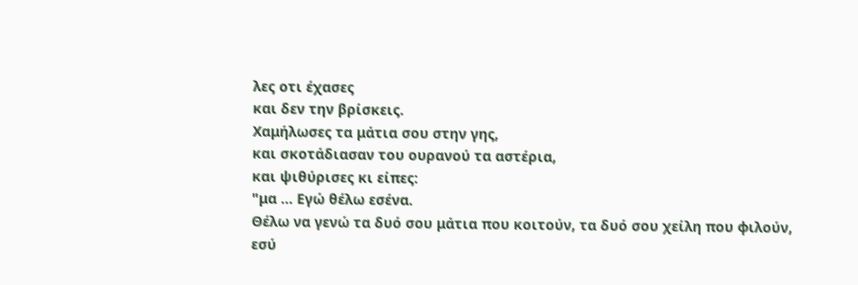λες οτι έχασες
και δεν την βρίσκεις.
Χαμήλωσες τα μάτια σου στην γης,
και σκοτάδιασαν του ουρανού τα αστέρια,
και ψιθύρισες κι είπες:
"μα ... Εγώ θέλω εσένα.
Θέλω να γενώ τα δυό σου μάτια που κοιτούν, τα δυό σου χείλη που φιλούν,
εσύ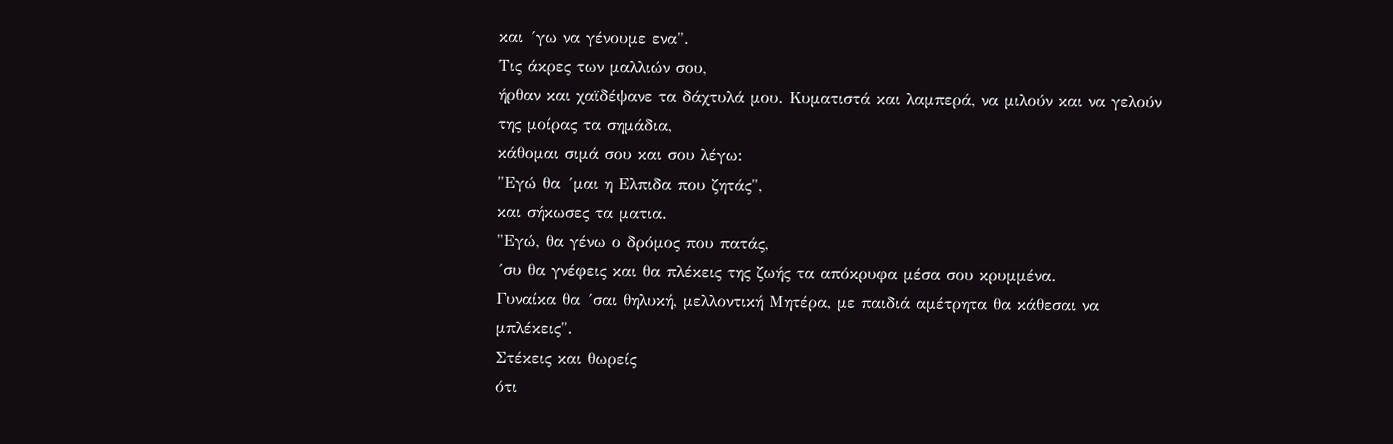και ´γω να γένουμε ενα".
Τις άκρες των μαλλιών σου,
ήρθαν και χαϊδέψανε τα δάχτυλά μου. Κυματιστά και λαμπερά, να μιλούν και να γελούν της μοίρας τα σημάδια,
κάθομαι σιμά σου και σου λέγω:
"Εγώ θα ´μαι η Ελπιδα που ζητάς",
και σήκωσες τα ματια.
"Εγώ, θα γένω ο δρόμος που πατάς,
´συ θα γνέφεις και θα πλέκεις της ζωής τα απόκρυφα μέσα σου κρυμμένα.
Γυναίκα θα ´σαι θηλυκή, μελλοντική Μητέρα, με παιδιά αμέτρητα θα κάθεσαι να μπλέκεις".
Στέκεις και θωρείς
ότι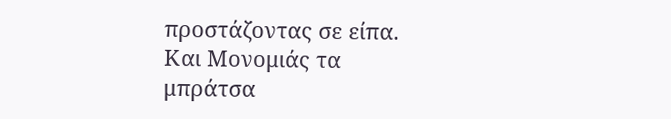προστάζοντας σε είπα.
Και Μονομιάς τα μπράτσα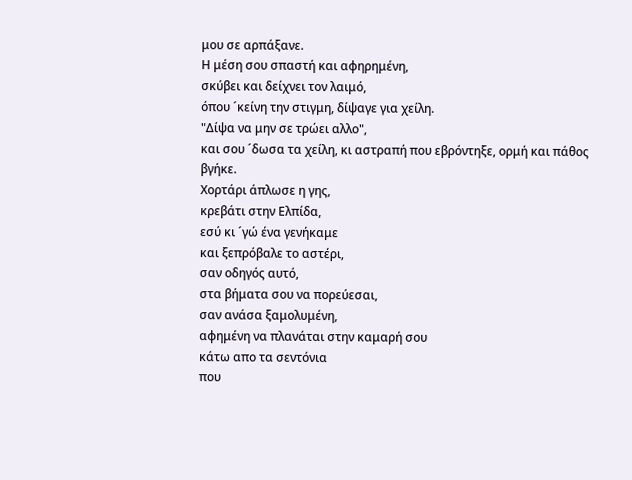μου σε αρπάξανε.
Η μέση σου σπαστή και αφηρημένη,
σκύβει και δείχνει τον λαιμό,
όπου ´κείνη την στιγμη, δίψαγε για χείλη.
"Δίψα να μην σε τρώει αλλο",
και σου ´δωσα τα χείλη, κι αστραπή που εβρόντηξε, ορμή και πάθος βγήκε.
Χορτάρι άπλωσε η γης,
κρεβάτι στην Ελπίδα,
εσύ κι ´γώ ένα γενήκαμε
και ξεπρόβαλε το αστέρι,
σαν οδηγός αυτό,
στα βήματα σου να πορεύεσαι,
σαν ανάσα ξαμολυμένη,
αφημένη να πλανάται στην καμαρή σου
κάτω απο τα σεντόνια
που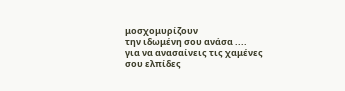μοσχομυρίζουν
την ιδωμένη σου ανάσα ....
για να ανασαίνεις τις χαμένες σου ελπίδες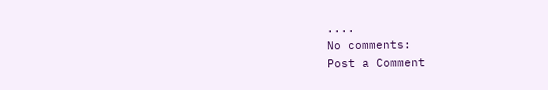....
No comments:
Post a Comment